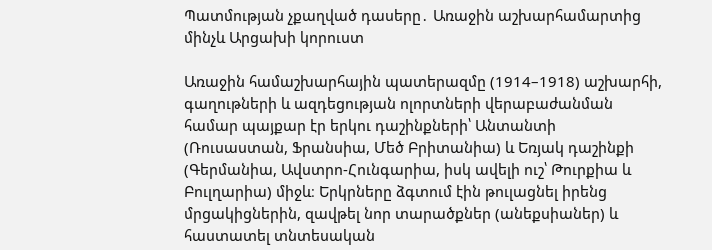Պատմության չքաղված դասերը․ Առաջին աշխարհամարտից մինչև Արցախի կորուստ

Առաջին համաշխարհային պատերազմը (1914–1918) աշխարհի, գաղութների և ազդեցության ոլորտների վերաբաժանման համար պայքար էր երկու դաշինքների՝ Անտանտի (Ռուսաստան, Ֆրանսիա, Մեծ Բրիտանիա) և Եռյակ դաշինքի (Գերմանիա, Ավստրո-Հունգարիա, իսկ ավելի ուշ՝ Թուրքիա և Բուլղարիա) միջև։ Երկրները ձգտում էին թուլացնել իրենց մրցակիցներին, զավթել նոր տարածքներ (անեքսիաներ) և հաստատել տնտեսական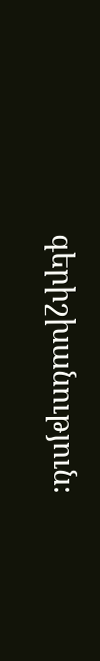գերիշխանություն։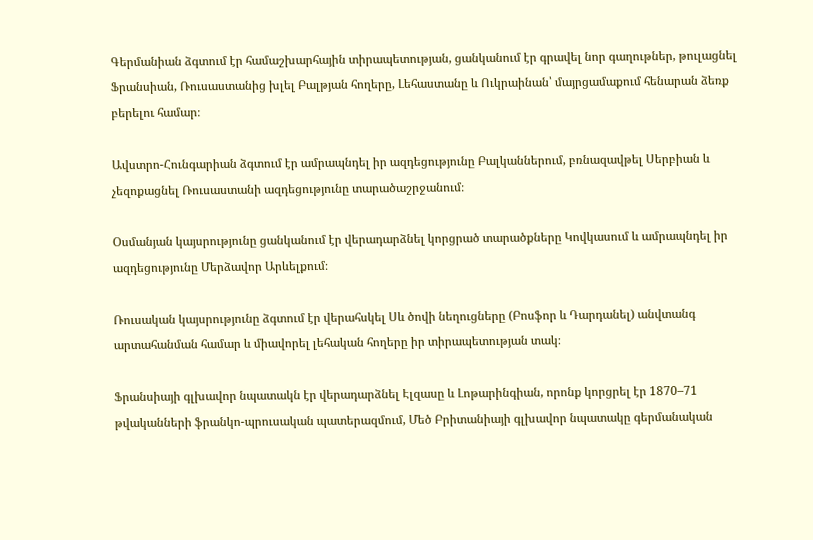Գերմանիան ձգտում էր համաշխարհային տիրապետության, ցանկանում էր գրավել նոր գաղութներ, թուլացնել Ֆրանսիան, Ռուսաստանից խլել Բալթյան հողերը, Լեհաստանը և Ուկրաինան՝ մայրցամաքում հենարան ձեռք բերելու համար։

Ավստրո-Հունգարիան ձգտում էր ամրապնդել իր ազդեցությունը Բալկաններում, բռնազավթել Սերբիան և չեզոքացնել Ռուսաստանի ազդեցությունը տարածաշրջանում։

Օսմանյան կայսրությունը ցանկանում էր վերադարձնել կորցրած տարածքները Կովկասում և ամրապնդել իր ազդեցությունը Մերձավոր Արևելքում։

Ռուսական կայսրությունը ձգտում էր վերահսկել Սև ծովի նեղուցները (Բոսֆոր և Դարդանել) անվտանգ արտահանման համար և միավորել լեհական հողերը իր տիրապետության տակ։

Ֆրանսիայի գլխավոր նպատակն էր վերադարձնել Էլզասը և Լոթարինգիան, որոնք կորցրել էր 1870–71 թվականների ֆրանկո-պրուսական պատերազմում, Մեծ Բրիտանիայի գլխավոր նպատակը գերմանական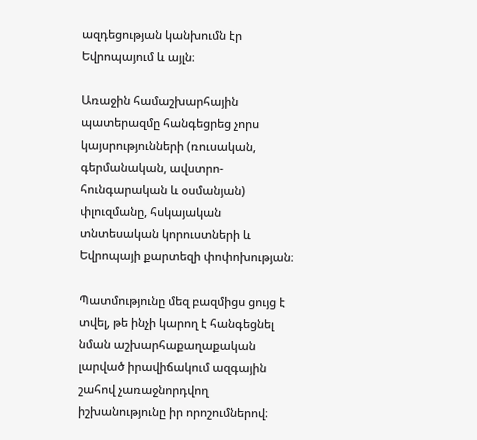ազդեցության կանխումն էր Եվրոպայում և այլն։

Առաջին համաշխարհային պատերազմը հանգեցրեց չորս կայսրությունների (ռուսական, գերմանական, ավստրո-հունգարական և օսմանյան) փլուզմանը, հսկայական տնտեսական կորուստների և Եվրոպայի քարտեզի փոփոխության։

Պատմությունը մեզ բազմիցս ցույց է տվել, թե ինչի կարող է հանգեցնել նման աշխարհաքաղաքական լարված իրավիճակում ազգային շահով չառաջնորդվող իշխանությունը իր որոշումներով։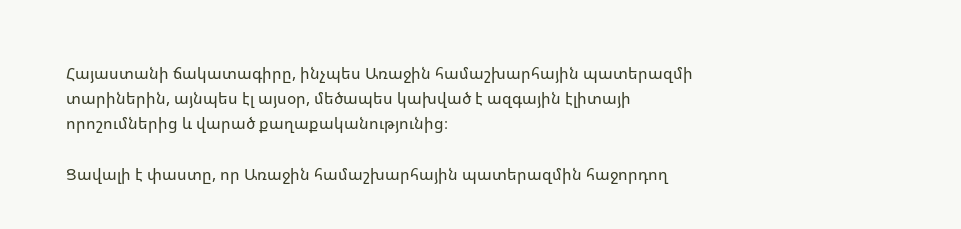Հայաստանի ճակատագիրը, ինչպես Առաջին համաշխարհային պատերազմի տարիներին, այնպես էլ այսօր, մեծապես կախված է ազգային էլիտայի որոշումներից և վարած քաղաքականությունից։

Ցավալի է փաստը, որ Առաջին համաշխարհային պատերազմին հաջորդող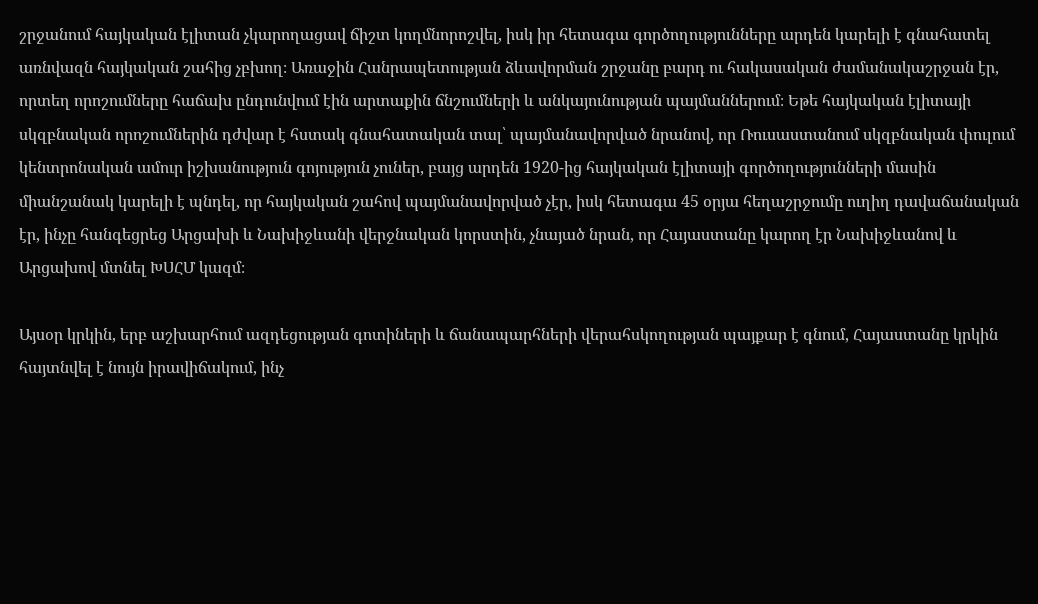շրջանում հայկական էլիտան չկարողացավ ճիշտ կողմնորոշվել, իսկ իր հետագա գործողությունները արդեն կարելի է գնահատել առնվազն հայկական շահից չբխող։ Առաջին Հանրապետության ձևավորման շրջանը բարդ ու հակասական ժամանակաշրջան էր, որտեղ որոշումները հաճախ ընդունվում էին արտաքին ճնշումների և անկայունության պայմաններում։ Եթե հայկական էլիտայի սկզբնական որոշումներին դժվար է հստակ գնահատական տալ՝ պայմանավորված նրանով, որ Ռուսաստանում սկզբնական փուլում կենտրոնական ամուր իշխանություն գոյություն չուներ, բայց արդեն 1920-ից հայկական էլիտայի գործողությունների մասին միանշանակ կարելի է պնդել, որ հայկական շահով պայմանավորված չէր, իսկ հետագա 45 օրյա հեղաշրջումը ուղիղ դավաճանական էր, ինչը հանգեցրեց Արցախի և Նախիջևանի վերջնական կորստին, չնայած նրան, որ Հայաստանը կարող էր Նախիջևանով և Արցախով մտնել ԽՍՀՄ կազմ։

Այսօր կրկին, երբ աշխարհում ազդեցության գոտիների և ճանապարհների վերահսկողության պայքար է գնում, Հայաստանը կրկին հայտնվել է նույն իրավիճակում, ինչ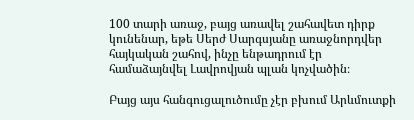100 տարի առաջ, բայց առավել շահավետ դիրք կունենար, եթե Սերժ Սարգսյանը առաջնորդվեր հայկական շահով, ինչը ենթադրում էր համաձայնվել Լավրովյան պլան կոչվածին։

Բայց այս հանգուցալուծումը չէր բխում Արևմուտքի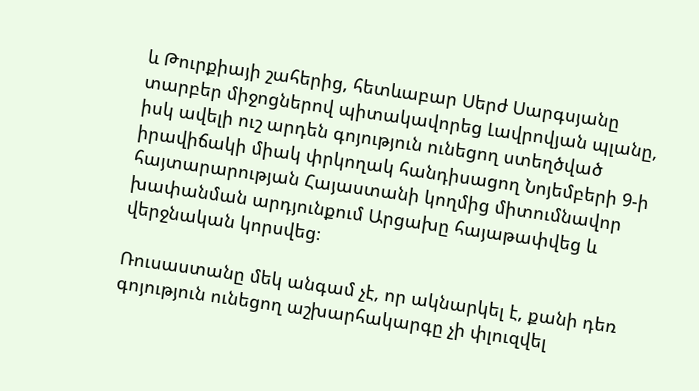և Թուրքիայի շահերից, հետևաբար Սերժ Սարգսյանը տարբեր միջոցներով պիտակավորեց Լավրովյան պլանը, իսկ ավելի ուշ արդեն գոյություն ունեցող ստեղծված իրավիճակի միակ փրկողակ հանդիսացող Նոյեմբերի 9-ի հայտարարության Հայաստանի կողմից միտումնավոր խափանման արդյունքում Արցախը հայաթափվեց և վերջնական կորսվեց։

Ռուսաստանը մեկ անգամ չէ, որ ակնարկել է, քանի դեռ գոյություն ունեցող աշխարհակարգը չի փլուզվել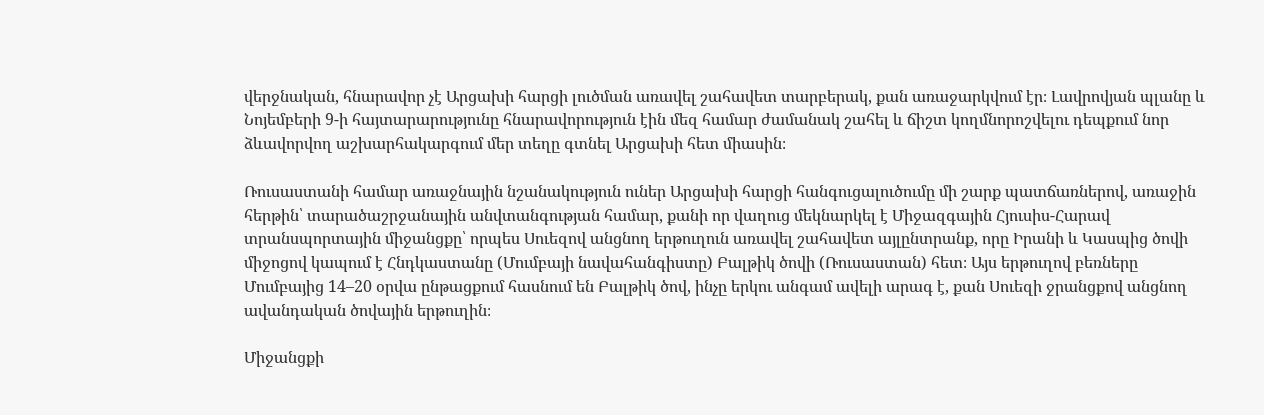վերջնական, հնարավոր չէ Արցախի հարցի լուծման առավել շահավետ տարբերակ, քան առաջարկվում էր։ Լավրովյան պլանը և Նոյեմբերի 9-ի հայտարարությունը հնարավորություն էին մեզ համար ժամանակ շահել և ճիշտ կողմնորոշվելու դեպքում նոր ձևավորվող աշխարհակարգում մեր տեղը գտնել Արցախի հետ միասին։

Ռուսաստանի համար առաջնային նշանակություն ուներ Արցախի հարցի հանգուցալուծումը մի շարք պատճառներով, առաջին հերթին՝ տարածաշրջանային անվտանգության համար, քանի որ վաղուց մեկնարկել է Միջազգային Հյուսիս-Հարավ տրանսպորտային միջանցքը՝ որպես Սուեզով անցնող երթուղուն առավել շահավետ այլընտրանք, որը Իրանի և Կասպից ծովի միջոցով կապում է Հնդկաստանը (Մումբայի նավահանգիստը) Բալթիկ ծովի (Ռուսաստան) հետ։ Այս երթուղով բեռները Մումբայից 14–20 օրվա ընթացքում հասնում են Բալթիկ ծով, ինչը երկու անգամ ավելի արագ է, քան Սուեզի ջրանցքով անցնող ավանդական ծովային երթուղին։

Միջանցքի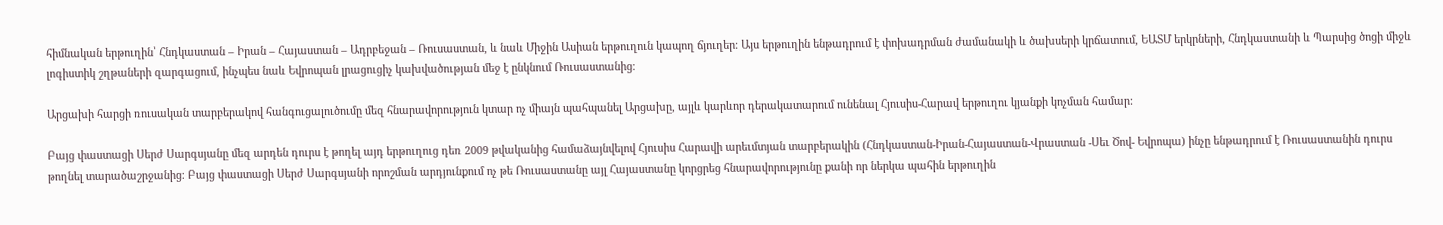հիմնական երթուղին՝ Հնդկաստան – Իրան – Հայաստան – Ադրբեջան – Ռուսաստան, և նաև Միջին Ասիան երթուղուն կապող ճյուղեր։ Այս երթուղին ենթադրում է փոխադրման ժամանակի և ծախսերի կրճատում, ԵԱՏՄ երկրների, Հնդկաստանի և Պարսից ծոցի միջև լոգիստիկ շղթաների զարգացում, ինչպես նաև Եվրոպան լրացուցիչ կախվածության մեջ է ընկնում Ռուսաստանից։

Արցախի հարցի ռուսական տարբերակով հանգուցալուծումը մեզ հնարավորություն կտար ոչ միայն պահպանել Արցախը, այլև կարևոր դերակատարում ունենալ Հյուսիս-Հարավ երթուղու կյանքի կոչման համար:

Բայց փաստացի Սերժ Սարգսյանը մեզ արդեն դուրս է թողել այդ երթուղուց դեռ 2009 թվականից համաձայնվելով Հյուսիս Հարավի արեւմտյան տարբերակին (Հնդկաստան-Իրան-Հայաստան-Վրաստան -Սեւ Ծով- Եվրոպա) ինչը ենթադրում է Ռուսաստանին դուրս թողնել տարածաշրջանից։ Բայց փաստացի Սերժ Սարգսյանի որոշման արդյունքում ոչ թե Ռուսաստանը այլ Հայաստանը կորցրեց հնարավորությունը քանի որ ներկա պահին երթուղին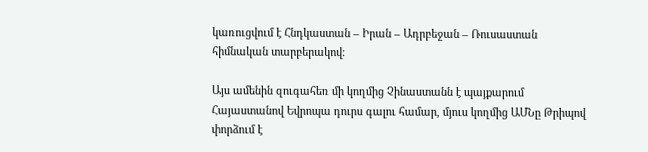կառուցվում է Հնդկաստան – Իրան – Ադրբեջան – Ռուսաստան հիմնական տարբերակով։

Այս ամենին զուգահեռ մի կողմից Չինաստանն է պայքարում Հայաստանով Եվրոպա դուրս գալու համար, մյուս կողմից ԱՄՆը Թրիպով փորձում է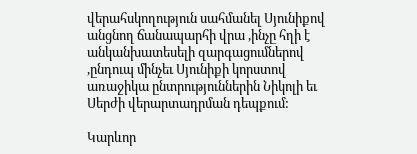վերահսկողություն սահմանել Սյունիքով անցնող ճանապարհի վրա ,ինչը հղի է անկանխատեսելի զարգացումներով ,ընդուպ մինչեւ Սյունիքի կորստով առաջիկա ընտրություններին Նիկոլի եւ Սերժի վերարտադրման դեպքում:

Կարևոր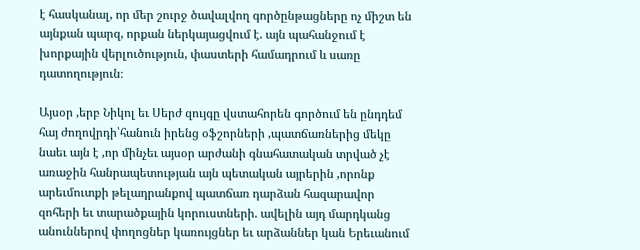է հասկանալ, որ մեր շուրջ ծավալվող գործընթացները ոչ միշտ են այնքան պարզ, որքան ներկայացվում է. այն պահանջում է խորքային վերլուծություն, փաստերի համադրում և սառը դատողություն։

Այսօր ,երբ Նիկոլ եւ Սերժ զույգը վստահորեն գործում են ընդդեմ հայ ժողովրդի՝հանուն իրենց օֆշորների ,պատճառներից մեկը նաեւ այն է ,որ մինչեւ այսօր արժանի գնահատական տրված չէ առաջին հանրապետության այն պետական այրերին ,որոնք արեւմուտքի թելադրանքով պատճառ դարձան հազարավոր զոհերի եւ տարածքային կորուստների. ավելին այդ մարդկանց անուններով փողոցներ կառույցներ եւ արձաններ կան Երեւանում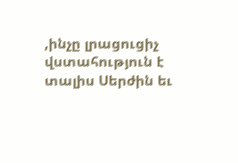,ինչը լրացուցիչ վստահություն է տալիս Սերժին եւ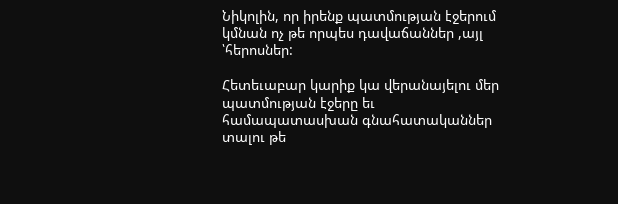Նիկոլին, որ իրենք պատմության էջերում կմնան ոչ թե որպես դավաճաններ ,այլ ՝հերոսներ:

Հետեւաբար կարիք կա վերանայելու մեր պատմության էջերը եւ համապատասխան գնահատականներ տալու թե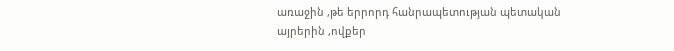առաջին ,թե երրորդ հանրապետության պետական այրերին ,ովքեր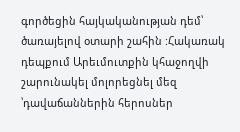գործեցին հայկականության դեմ՝ ծառայելով օտարի շահին :Հակառակ դեպքում Արեւմուտքին կհաջողվի շարունակել մոլորեցնել մեզ ՝դավաճաններին հերոսներ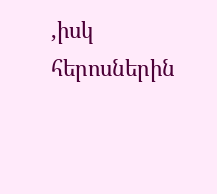,իսկ հերոսներին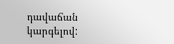դավաճան կարգելով: